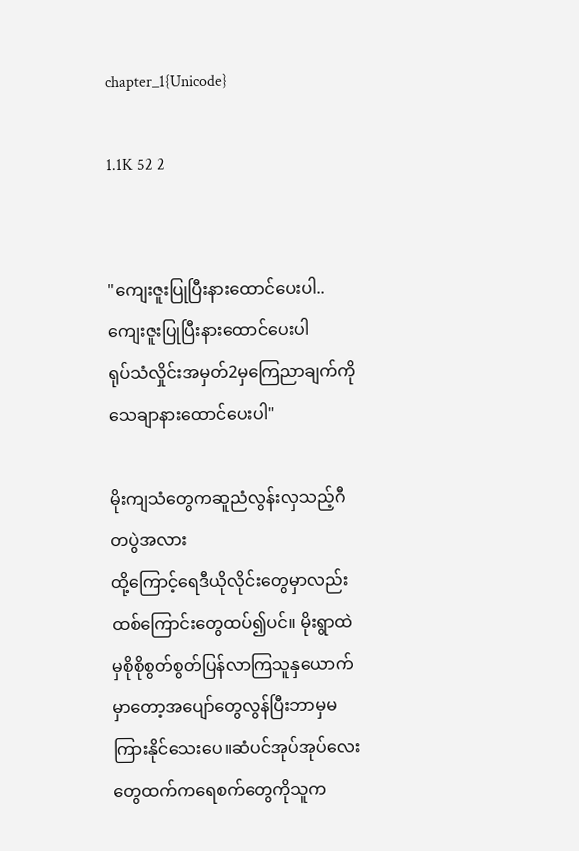chapter_1{Unicode}

1.1K 52 2


"ကျေးဇူးပြုပြီးနားထောင်ပေးပါ..ကျေးဇူးပြုပြီးနားထောင်ပေးပါ
ရုပ်သံလှိုင်းအမှတ်2မှကြေညာချက်ကိုသေချာနားထောင်ပေးပါ"

မိုးကျသံတွေကဆူညံလွန်းလှသည့်ဂီတပွဲအလား
ထို့ကြောင့်ရေဒီယိုလိုင်းတွေမှာလည်းထစ်ကြောင်းတွေထပ်၍ပင်။ မိုးရွာထဲမှစိုစိုစွတ်စွတ်ပြန်လာကြသူနှယောက်မှာတော့အပျော်တွေလွန်ပြီးဘာမှမကြားနိုင်သေးပေ။ဆံပင်အုပ်အုပ်လေးတွေထက်ကရေစက်တွေကိုသူက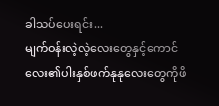ခါသပ်ပေးရင်း...
မျက်ဝန်းလဲ့လဲ့လေးတွေနှင့်ကောင်လေး၏ပါးနှစ်ဖက်နုနုလေးတွေကိုဖိ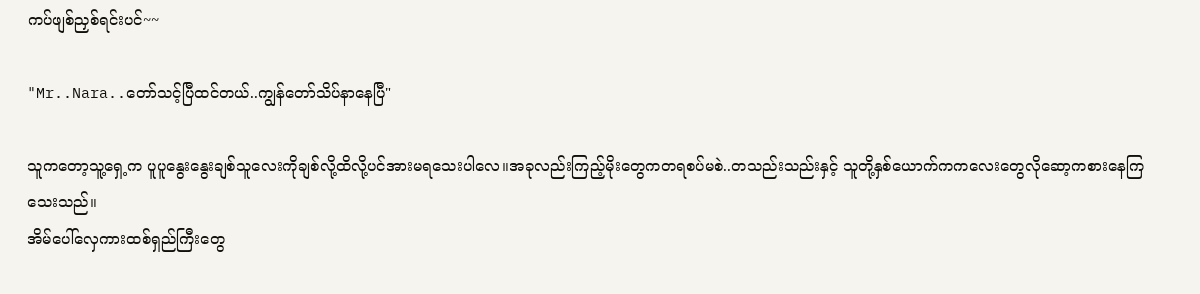ကပ်ဖျစ်ညှစ်ရင်းပင်~~

"Mr..Nara..တော်သင့်ပြီထင်တယ်..ကျွန်တော်သိပ်နာနေပြီ"

သူကတော့သူ့ရှေ့က ပူပူနွေးနွေးချစ်သူလေးကိုချစ်လို့ထိလို့ပင်အားမရသေးပါလေ။အခုလည်းကြည့်မိုးတွေကတရစပ်မစဲ..တသည်းသည်းနှင့် သူတို့နှစ်ယောက်ကကလေးတွေလိုဆော့ကစားနေကြသေးသည်။
အိမ်ပေါ်လှေကားထစ်ရှည်ကြီးတွေ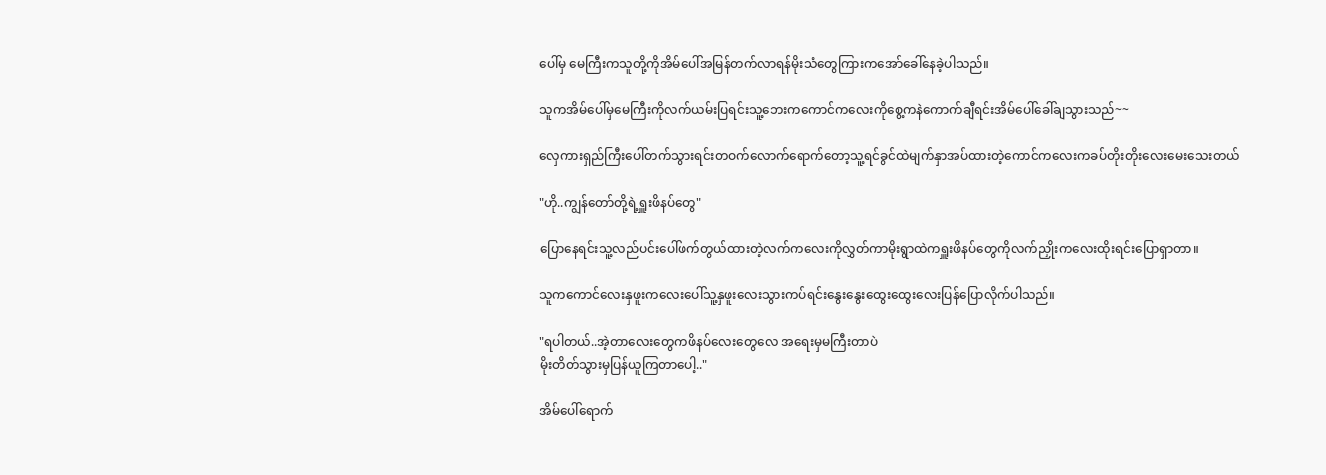ပေါ်မှ မေကြီးကသူတို့ကိုအိမ်ပေါ်အမြန်တက်လာရန်မိုးသံတွေကြားကအော်ခေါ်နေခဲ့ပါသည်။

သူကအိမ်ပေါ်မှမေကြီးကိုလက်ယမ်းပြရင်းသူ့ဘေးကကောင်ကလေးကိုစွေ့ကနဲကောက်ချီရင်းအိမ်ပေါ်ခေါ်ချသွားသည်~~

လှေကားရှည်ကြီးပေါ်တက်သွားရင်းတဝက်လောက်ရောက်တော့သူ့ရင်ခွင်ထဲမျက်နှာအပ်ထားတဲ့ကောင်ကလေးကခပ်တိုးတိုးလေးမေးသေးတယ်

"ဟို..ကျွန်တော်တို့ရဲ့ရှူးဖိနပ်တွေ"

ပြောနေရင်းသူ့လည်ပင်းပေါ်ဖက်တွယ်ထားတဲ့လက်ကလေးကိုလွှတ်ကာမိုးရွာထဲကရှူးဖိနပ်တွေကိုလက်ညှိုးကလေးထိုးရင်းပြောရှာတာ။

သူကကောင်လေးနှဖူးကလေးပေါ်သူ့နှဖူးလေးသွားကပ်ရင်းနွေးနွေးထွေးထွေးလေးပြန်ပြောလိုက်ပါသည်။

"ရပါတယ်..အဲ့တာလေးတွေကဖိနပ်လေးတွေလေ အရေးမှမကြီးတာပဲ
မိုးတိတ်သွားမှပြန်ယူကြတာပေါ့.."

အိမ်ပေါ်ရောက်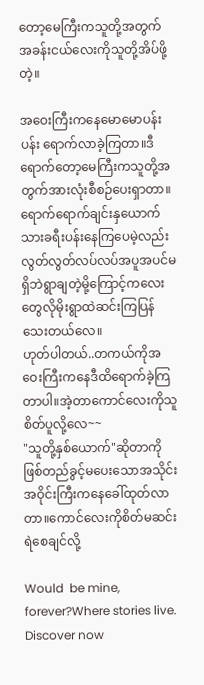တော့မေကြီးကသူတို့အတွက်အခန်းငယ်လေးကိုသူတို့အိပ်ဖို့တဲ့။

အဝေးကြီးကနေမောမောပန်းပန်း ရောက်လာခဲ့ကြတာ။ဒီရောက်တော့မေကြီးကသူတို့အတွက်အားလုံးစီစဉ်ပေးရှာတာ။ရောက်ရောက်ချင်းနှယောက်သားခရီးပန်းနေကြပေမဲ့လည်းလွတ်လွတ်လပ်လပ်အပူအပင်မရှိဘဲရွာချတဲ့မို့ကြောင့်ကလေးတွေလိုမိုးရွာထဲဆင်းကြပြန်သေးတယ်လေ။
ဟုတ်ပါတယ်..တကယ်ကိုအဝေးကြီးကနေဒီထိရောက်ခဲ့ကြတာပါ။အဲ့တာကောင်လေးကိုသူစိတ်ပူလို့လေ~~
"သူတို့နှစ်ယောက်"ဆိုတာကိုဖြစ်တည်ခွင့်မပေးသောအသိုင်းအဝိုင်းကြီးကနေခေါ်ထုတ်လာတာ။ကောင်လေးကိုစိတ်မဆင်းရဲစေချင်လို့

Would  be mine, forever?Where stories live. Discover now